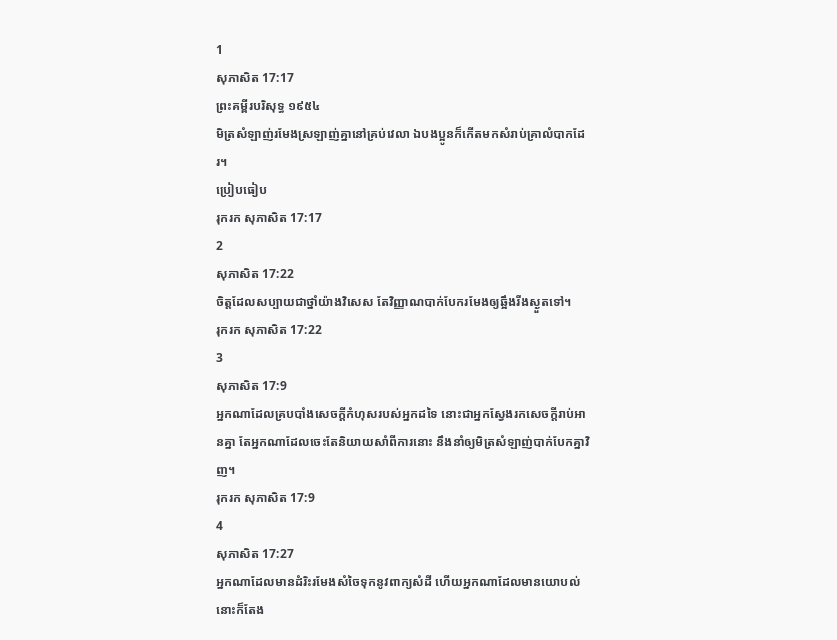1
សុភាសិត 17:17
ព្រះគម្ពីរបរិសុទ្ធ ១៩៥៤
មិត្រសំឡាញ់រមែងស្រឡាញ់គ្នានៅគ្រប់វេលា ឯបងប្អូនក៏កើតមកសំរាប់គ្រាលំបាកដែរ។
ប្រៀបធៀប
រុករក សុភាសិត 17:17
2
សុភាសិត 17:22
ចិត្តដែលសប្បាយជាថ្នាំយ៉ាងវិសេស តែវិញ្ញាណបាក់បែករមែងឲ្យឆ្អឹងរីងស្ងួតទៅ។
រុករក សុភាសិត 17:22
3
សុភាសិត 17:9
អ្នកណាដែលគ្របបាំងសេចក្ដីកំហុសរបស់អ្នកដទៃ នោះជាអ្នកស្វែងរកសេចក្ដីរាប់អានគ្នា តែអ្នកណាដែលចេះតែនិយាយសាំពីការនោះ នឹងនាំឲ្យមិត្រសំឡាញ់បាក់បែកគ្នាវិញ។
រុករក សុភាសិត 17:9
4
សុភាសិត 17:27
អ្នកណាដែលមានដំរិះរមែងសំចៃទុកនូវពាក្យសំដី ហើយអ្នកណាដែលមានយោបល់ នោះក៏តែង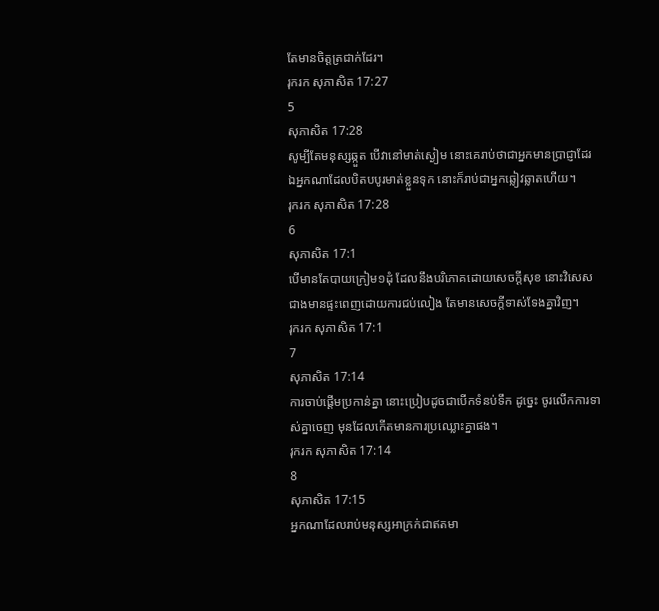តែមានចិត្តត្រជាក់ដែរ។
រុករក សុភាសិត 17:27
5
សុភាសិត 17:28
សូម្បីតែមនុស្សឆ្កួត បើវានៅមាត់ស្ងៀម នោះគេរាប់ថាជាអ្នកមានប្រាជ្ញាដែរ ឯអ្នកណាដែលបិតបបូរមាត់ខ្លួនទុក នោះក៏រាប់ជាអ្នកឆ្លៀវឆ្លាតហើយ។
រុករក សុភាសិត 17:28
6
សុភាសិត 17:1
បើមានតែបាយក្រៀម១ដុំ ដែលនឹងបរិភោគដោយសេចក្ដីសុខ នោះវិសេសជាងមានផ្ទះពេញដោយការជប់លៀង តែមានសេចក្ដីទាស់ទែងគ្នាវិញ។
រុករក សុភាសិត 17:1
7
សុភាសិត 17:14
ការចាប់ផ្តើមប្រកាន់គ្នា នោះប្រៀបដូចជាបើកទំនប់ទឹក ដូច្នេះ ចូរលើកការទាស់គ្នាចេញ មុនដែលកើតមានការប្រឈ្លោះគ្នាផង។
រុករក សុភាសិត 17:14
8
សុភាសិត 17:15
អ្នកណាដែលរាប់មនុស្សអាក្រក់ជាឥតមា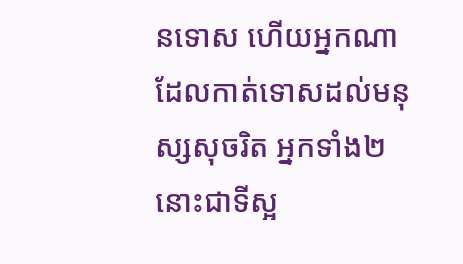នទោស ហើយអ្នកណាដែលកាត់ទោសដល់មនុស្សសុចរិត អ្នកទាំង២នោះជាទីស្អ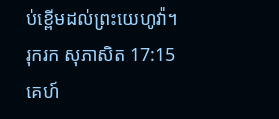ប់ខ្ពើមដល់ព្រះយេហូវ៉ា។
រុករក សុភាសិត 17:15
គេហ៍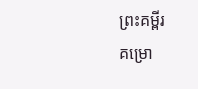ព្រះគម្ពីរ
គម្រោ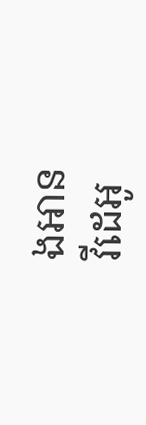ងអាន
វីដេអូ